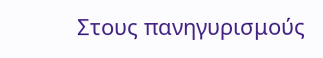Στους πανηγυρισμούς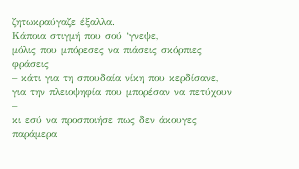ζητωκραύγαζε έξαλλα.
Κάποια στιγμή που σού ‘γνεψε,
μόλις που μπόρεσες να πιάσεις σκόρπιες φράσεις
– κάτι για τη σπουδαία νίκη που κερδίσανε,
για την πλειοψηφία που μπορέσαν να πετύχουν –
κι εσύ να προσποιήσε πως δεν άκουγες
παράμερα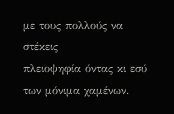με τους πολλούς να στέκεις
πλειοψηφία όντας κι εσύ των μόνιμα χαμένων.